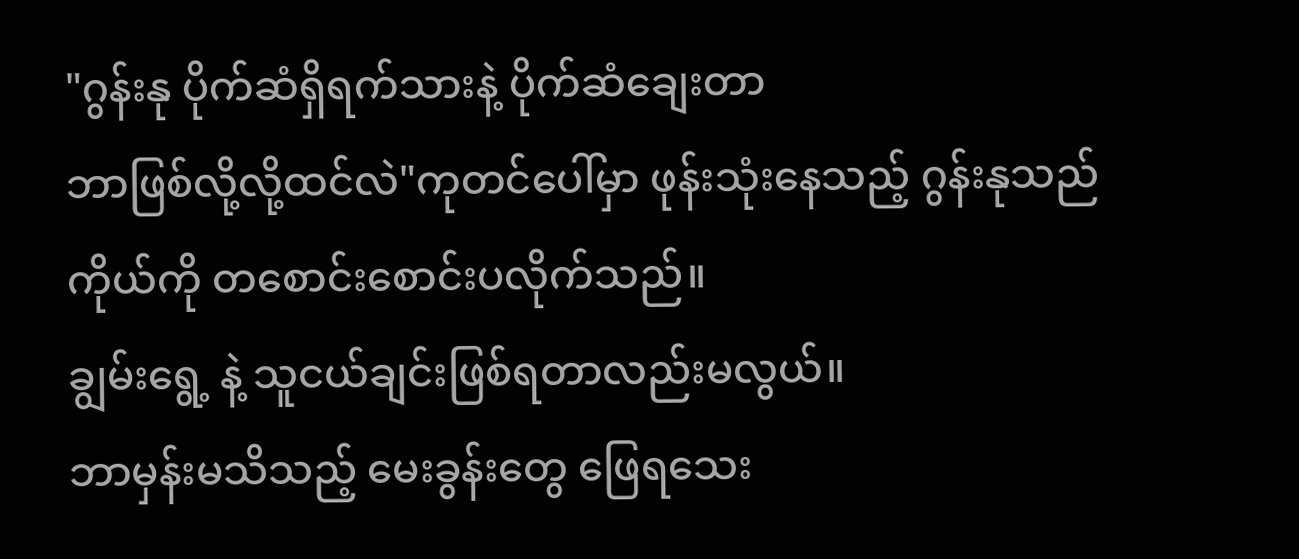"ဂွန်းနု ပိုက်ဆံရှိရက်သားနဲ့ ပိုက်ဆံချေးတာ
ဘာဖြစ်လို့လို့ထင်လဲ"ကုတင်ပေါ်မှာ ဖုန်းသုံးနေသည့် ဂွန်းနုသည်
ကိုယ်ကို တစောင်းစောင်းပလိုက်သည်။
ချွမ်းရွေ့ နဲ့ သူငယ်ချင်းဖြစ်ရတာလည်းမလွယ်။
ဘာမှန်းမသိသည့် မေးခွန်းတွေ ဖြေရသေး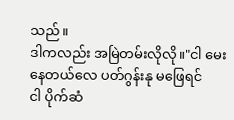သည်။
ဒါကလည်း အမြဲတမ်းလိုလို။"ငါ မေးနေတယ်လေ ပတ်ဂွန်းနု မဖြေရင်
ငါ ပိုက်ဆံ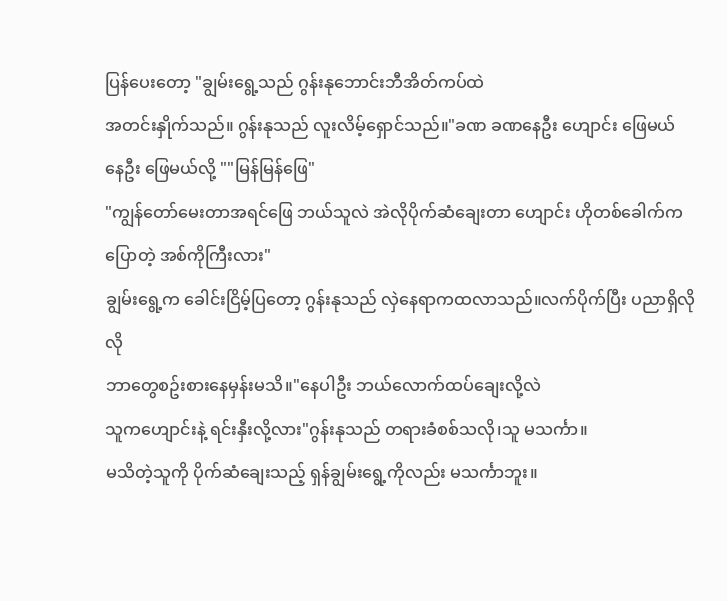ပြန်ပေးတော့ "ချွမ်းရွေ့သည် ဂွန်းနုဘောင်းဘီအိတ်ကပ်ထဲ
အတင်းနှိုက်သည်။ ဂွန်းနုသည် လူးလိမ့်ရှောင်သည်။"ခဏ ခဏနေဦး ဟျောင်း ဖြေမယ်
နေဦး ဖြေမယ်လို့ ""မြန်မြန်ဖြေ"
"ကျွန်တော်မေးတာအရင်ဖြေ ဘယ်သူလဲ အဲလိုပိုက်ဆံချေးတာ ဟျောင်း ဟိုတစ်ခေါက်ကပြောတဲ့ အစ်ကိုကြီးလား"
ချွမ်းရွေ့က ခေါင်းငြိမ့်ပြတော့ ဂွန်းနုသည် လှဲနေရာကထလာသည်။လက်ပိုက်ပြီး ပညာရှိလိုလို
ဘာတွေစဥ်းစားနေမှန်းမသိ။"နေပါဦး ဘယ်လောက်ထပ်ချေးလို့လဲ
သူကဟျောင်းနဲ့ ရင်းနှီးလို့လား"ဂွန်းနုသည် တရားခံစစ်သလို၊သူ မသင်္ကာ။
မသိတဲ့သူကို ပိုက်ဆံချေးသည့် ရှန်ချွမ်းရွေ့ကိုလည်း မသင်္ကာဘူး။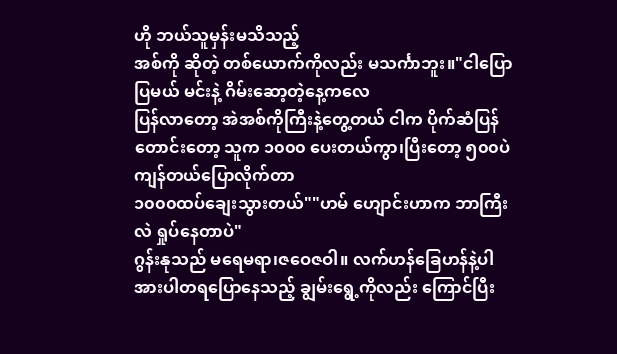ဟို ဘယ်သူမှန်းမသိသည့်
အစ်ကို ဆိုတဲ့ တစ်ယောက်ကိုလည်း မသင်္ကာဘူး။"ငါပြောပြမယ် မင်းနဲ့ ဂိမ်းဆော့တဲ့နေ့ကလေ
ပြန်လာတော့ အဲအစ်ကိုကြီးနဲ့တွေ့တယ် ငါက ပိုက်ဆံပြန်တောင်းတော့ သူက ၁၀၀၀ ပေးတယ်ကွာ၊ပြီးတော့ ၅၀၀ပဲကျန်တယ်ပြောလိုက်တာ
၁၀၀၀ထပ်ချေးသွားတယ်""ဟမ် ဟျောင်းဟာက ဘာကြီးလဲ ရှုပ်နေတာပဲ"
ဂွန်းနုသည် မရေမရာ၊ဇဝေဇဝါ။ လက်ဟန်ခြေဟန်နဲ့ပါ အားပါတရပြောနေသည့် ချွမ်းရွေ့ကိုလည်း ကြောင်ပြီး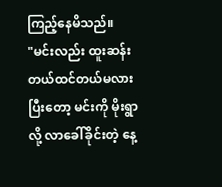ကြည့်နေမိသည်။
"မင်းလည်း ထူးဆန်းတယ်ထင်တယ်မလား ပြီးတော့ မင်းကို မိုးရွာလို့ လာခေါ်ခိုင်းတဲ့ နေ့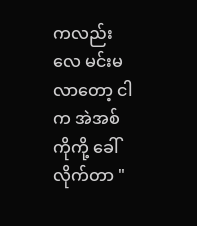ကလည်းလေ မင်းမလာတော့ ငါက အဲအစ်ကိုကို့ ခေါ်လိုက်တာ "